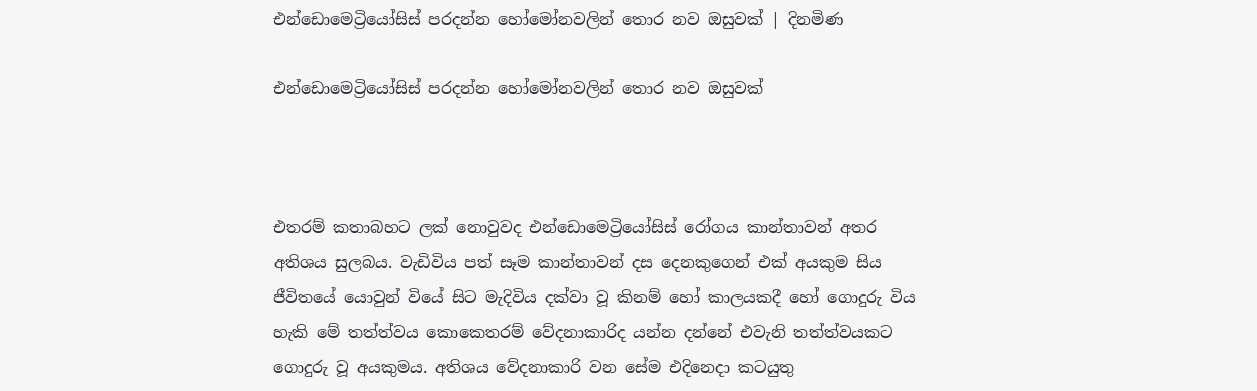එන්ඩොමෙට්‍රියෝසිස් පරදන්න හෝමෝනවලින් තොර නව ඔසුවක් | දිනමිණ

එන්ඩොමෙට්‍රියෝසිස් පරදන්න හෝමෝනවලින් තොර නව ඔසුවක්



එතරම් කතාබහට ලක් නොවුවද එන්ඩොමෙට්‍රියෝසිස් රෝගය කාන්තාවන් අතර අතිශය සුලබය. වැඩිවිය පත් සෑම කාන්තාවන් දස දෙනකුගෙන් එක් අයකුම සිය ජීවිතයේ යොවුන් වියේ සිට මැදිවිය දක්වා වූ කිනම් හෝ කාලයකදී හෝ ගොදුරු විය හැකි මේ තත්ත්වය කොකෙතරම් වේදනාකාරිද යන්න දන්නේ එවැනි තත්ත්වයකට ගොදුරු වූ අයකුමය. අතිශය වේදනාකාරි වන සේම එදිනෙදා කටයුතු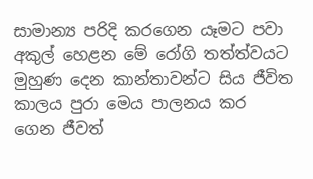සාමාන්‍ය පරිදි කරගෙන යෑමට පවා අකුල් හෙළන මේ රෝගි තත්ත්වයට මුහුණ දෙන කාන්තාවන්ට සිය ජීවිත කාලය පුරා මෙය පාලනය කර ගෙන ජීවත්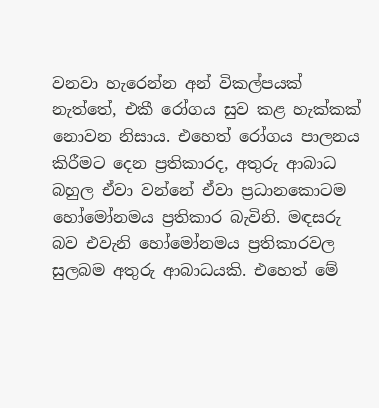වනවා හැරෙන්න අන් විකල්පයක් නැත්තේ, එකී රෝගය සුව කළ හැක්කක් නොවන නිසාය. එහෙත් රෝගය පාලනය කිරීමට දෙන ප්‍රතිකාරද, අතුරු ආබාධ බහුල ඒවා වන්නේ ඒවා ප්‍රධානකොටම හෝමෝනමය ප්‍රතිකාර බැවිනි. මඳසරු බව එවැනි හෝමෝනමය ප්‍රතිකාරවල සුලබම අතුරු ආබාධයකි. එහෙත් මේ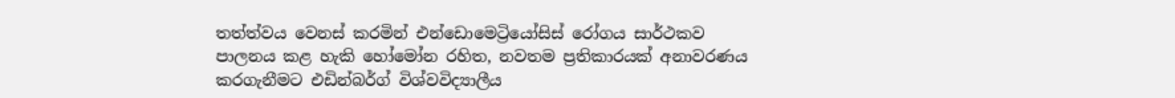තත්ත්වය වෙනස් කරමින් එන්ඩොමෙට්‍රියෝසිස් රෝගය සාර්ථකව පාලනය කළ හැකි හෝමෝන රහිත, නවතම ප්‍රතිකාරයක් අනාවරණය කරගැනීමට එඩින්බර්ග් විශ්වවිද්‍යාලීය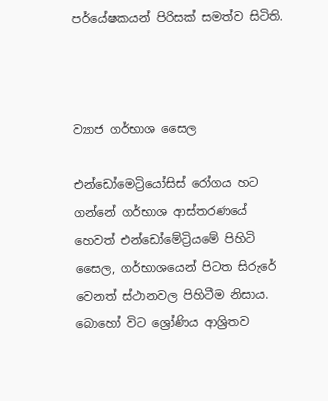පර්යේෂකයන් පිරිසක් සමත්ව සිටිති.



ව්‍යාජ ගර්භාශ සෛල

එන්ඩෝමෙට්‍රියෝසිස් රෝගය හට ගන්නේ ගර්භාශ ආස්තරණයේ හෙවත් එන්ඩෝමේට්‍රියමේ පිහිටි සෛල, ගර්භාශයෙන් පිටත සිරුරේ වෙනත් ස්ථානවල පිහිටීම නිසාය. බොහෝ විට ශ්‍රෝණිය ආශ්‍රිතව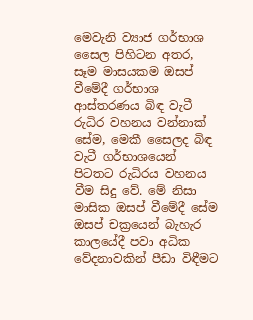මෙවැනි ව්‍යාජ ගර්භාශ සෛල පිහිටන අතර, සෑම මාසයකම ඔසප් වීමේදී ගර්භාශ ආස්තරණය බිඳ වැටී රුධිර වහනය වන්නාක් සේම, මෙකී සෛලද බිඳ වැටී ගර්භාශයෙන් පිටතට රුධිරය වහනය වීම සිදු වේ. මේ නිසා මාසික ඔසප් වීමේදී සේම ඔසප් චක්‍රයෙන් බැහැර කාලයේදී පවා අධික වේදනාවකින් පීඩා විඳීමට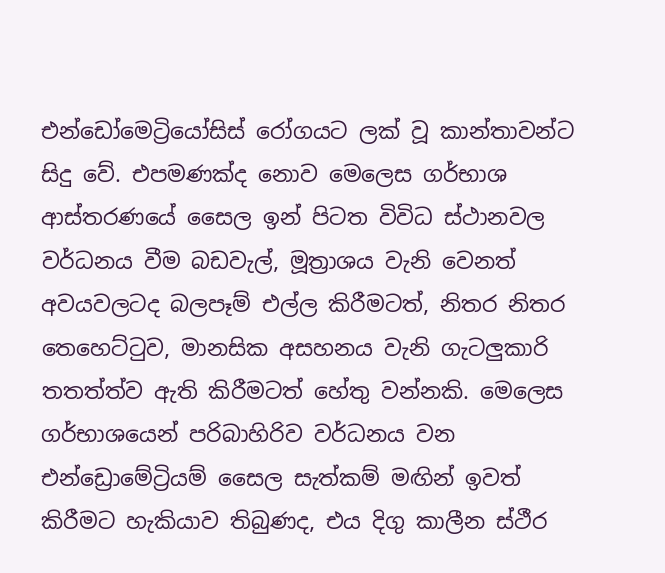එන්ඩෝමෙට්‍රියෝසිස් රෝගයට ලක් වූ කාන්තාවන්ට සිදු වේ. එපමණක්ද නොව මෙලෙස ගර්භාශ ආස්තරණයේ සෛල ඉන් පිටත විවිධ ස්ථානවල වර්ධනය වීම බඩවැල්, මූත්‍රාශය වැනි වෙනත් අවයවලටද බලපෑම් එල්ල කිරීමටත්, නිතර නිතර තෙහෙට්ටුව, මානසික අසහනය වැනි ගැටලුකාරි තතත්ත්ව ඇති කිරීමටත් හේතු වන්නකි. මෙලෙස ගර්භාශයෙන් පරිබාහිරිව වර්ධනය වන එන්ඩ්‍රොමේට්‍රියම් සෛල සැත්කම් මඟින් ඉවත් කිරීමට හැකියාව තිබුණද, එය දිගු කාලීන ස්ථීර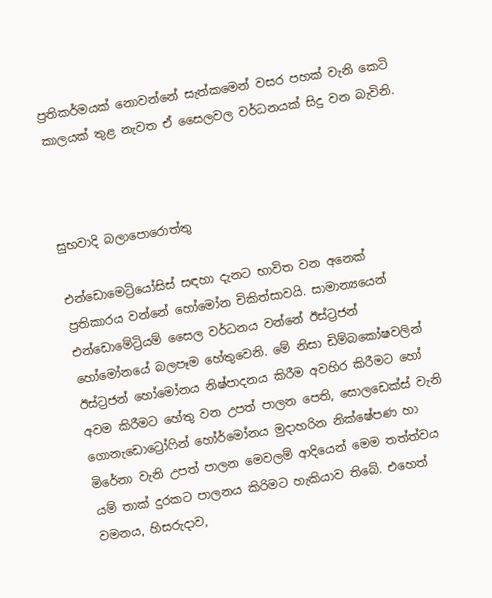ප්‍රතිකර්මයක් නොවන්නේ සැත්කමෙන් වසර පහක් වැනි කෙටි කාලයක් තුළ නැවත ඒ සෛලවල වර්ධනයක් සිදු වන බැවිනි.



සුභවාදි බලාපොරොත්තු

එන්ඩොමෙට්‍රියෝසිස් සඳහා දැනට භාවිත වන අනෙක් ප්‍රතිකාරය වන්නේ හෝමෝන චිකිත්සාවයි. සාමාන්‍යයෙන් එන්ඩොමේට්‍රියම් සෛල වර්ධනය වන්නේ ඊස්ට්‍රජන් හෝමෝනයේ බලපෑම හේතුවෙනි. මේ නිසා ඩිම්බකෝෂවලින් ඊස්ට්‍රජන් හෝමෝනය නිෂ්පාදනය කිරීම අවහිර කිරීමට හෝ අවම කිරීමට හේතු වන උපත් පාලන පෙති, සොලඩෙක්ස් වැනි ගොනැඩොට්‍රෝෆින් හෝර්මෝනය මුදාහරින නික්ෂේපණ හා මිරේනා වැනි උපත් පාලන මෙවලම් ආදියෙන් මෙම තත්ත්වය යම් තාක් දුරකට පාලනය කිරිමට හැකියාව තිබේ. එහෙත් වමනය, හිසරුදාව,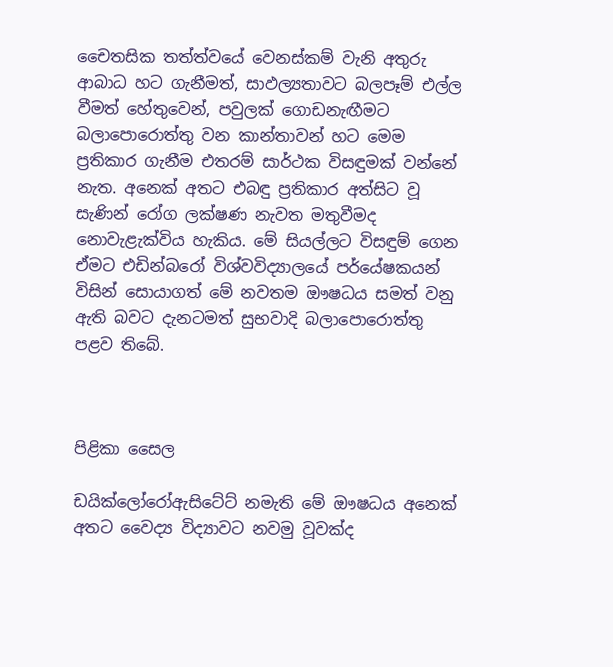චෛතසික තත්ත්වයේ වෙනස්කම් වැනි අතුරු ආබාධ හට ගැනීමත්, සාඵල්‍යතාවට බලපෑම් එල්ල වීමත් හේතුවෙන්, පවුලක් ගොඩනැඟීමට බලාපොරොත්තු වන කාන්තාවන් හට මෙම ප්‍රතිකාර ගැනීම එතරම් සාර්ථක විසඳුමක් වන්නේ නැත. අනෙක් අතට එබඳු ප්‍රතිකාර අත්සිට වූ සැණින් රෝග ලක්ෂණ නැවත මතුවීමද නොවැළැක්විය හැකිය. මේ සියල්ලට විසඳුම් ගෙන ඒමට එඩින්බරෝ විශ්වවිද්‍යාලයේ පර්යේෂකයන් විසින් සොයාගත් මේ නවතම ඖෂධය සමත් වනු ඇති බවට දැනටමත් සුභවාදි බලාපොරොත්තු පළව තිබේ.



පිළිකා සෛල

ඩයික්ලෝරෝඇසිටේට් නමැති මේ ඖෂධය අනෙක් අතට වෛද්‍ය විද්‍යාවට නවමු වූවක්ද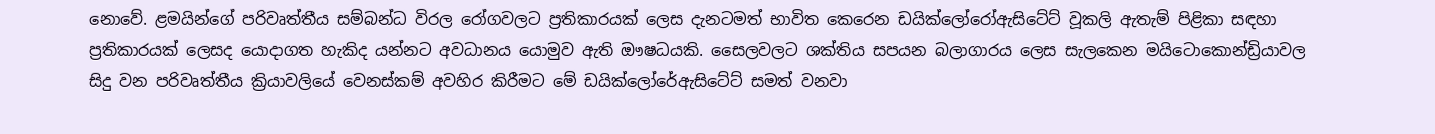නොවේ. ළමයින්ගේ පරිවෘත්තීය සම්බන්ධ විරල රෝගවලට ප්‍රතිකාරයක් ලෙස දැනටමත් භාවිත කෙරෙන ඩයික්ලෝරෝඇසිටේට් වූකලි ඇතැම් පිළිකා සඳහා ප්‍රතිකාරයක් ලෙසද යොදාගත හැකිද යන්නට අවධානය යොමුව ඇති ඖෂධයකි. සෛලවලට ශක්තිය සපයන බලාගාරය ලෙස සැලකෙන මයිටොකොන්ඩ්‍රියාවල සිදු වන පරිවෘත්තීය ක්‍රියාවලියේ වෙනස්කම් අවහිර කිරීමට මේ ඩයික්ලෝරේඇසිටේට් සමත් වනවා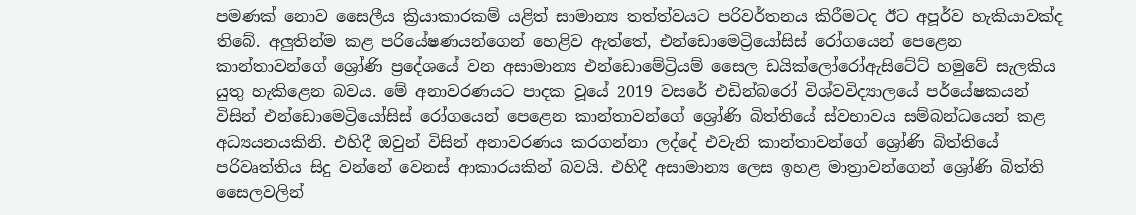පමණක් නොව සෛලීය ක්‍රියාකාරකම් යළිත් සාමාන්‍ය තත්ත්වයට පරිවර්තනය කිරීමටද ඊට අපූර්ව හැකියාවක්ද තිබේ. අලුතින්ම කළ පරියේෂණයන්ගෙන් හෙළිව ඇත්තේ, එන්ඩොමෙට්‍රියෝසිස් රෝගයෙන් පෙළෙන කාන්තාවන්ගේ ශ්‍රෝණි ප්‍රදේශයේ වන අසාමාන්‍ය එන්ඩොමේට්‍රියම් සෛල ඩයික්ලෝරෝඇසිටේට් හමුවේ සැලකිය යුතු හැකිළෙන බවය. මේ අනාවරණයට පාදක වූයේ 2019 වසරේ එඩින්බරෝ විශ්වවිද්‍යාලයේ පර්යේෂකයන් විසින් එන්ඩොමෙට්‍රියෝසිස් රෝගයෙන් පෙළෙන කාන්තාවන්ගේ ශ්‍රෝණි බිත්තියේ ස්වභාවය සම්බන්ධයෙන් කළ අධ්‍යයනයකිනි. එහිදී ඔවුන් විසින් අනාවරණය කරගන්නා ලද්දේ එවැනි කාන්තාවන්ගේ ශ්‍රෝණි බිත්තියේ පරිවෘත්තිය සිදු වන්නේ වෙනස් ආකාරයකින් බවයි. එහිදී අසාමාන්‍ය ලෙස ඉහළ මාත්‍රාවන්ගෙන් ශ්‍රෝණි බිත්ති සෛලවලින්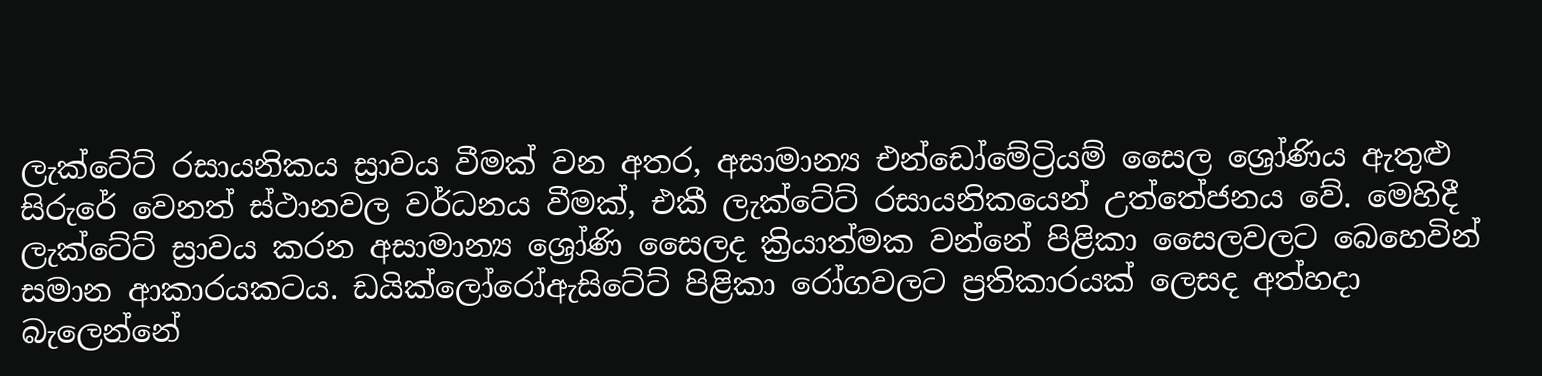ලැක්ටේට් රසායනිකය ස්‍රාවය වීමක් වන අතර, අසාමාන්‍ය එන්ඩෝමේට්‍රියම් සෛල ශ්‍රෝණිය ඇතුළු සිරුරේ වෙනත් ස්ථානවල වර්ධනය වීමක්, එකී ලැක්ටේට් රසායනිකයෙන් උත්තේජනය වේ. මෙහිදී ලැක්ටේට් ස්‍රාවය කරන අසාමාන්‍ය ශ්‍රෝණි සෛලද ක්‍රියාත්මක වන්නේ පිළිකා සෛලවලට බෙහෙවින් සමාන ආකාරයකටය. ඩයික්ලෝරෝඇසිටේට් පිළිකා රෝගවලට ප්‍රතිකාරයක් ලෙසද අත්හදා බැලෙන්නේ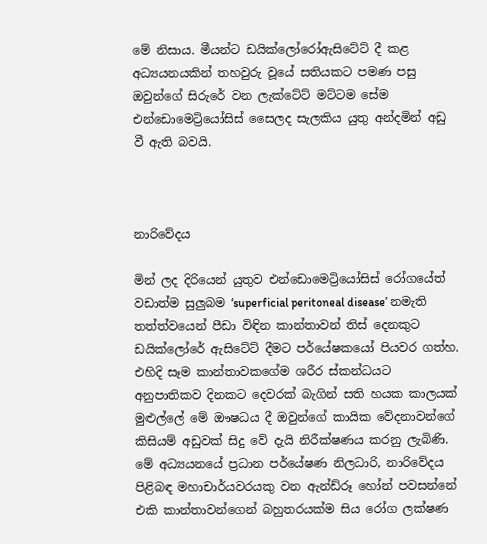මේ නිසාය. මීයන්ට ඩයික්ලෝරෝඇසිටේට් දී කළ අධ්‍යයනයකින් තහවුරු වූයේ සතියකට පමණ පසු ඔවුන්ගේ සිරුරේ වන ලැක්ටේට් මට්ටම සේම එන්ඩොමෙට්‍රියෝසිස් සෛලද සැලකිය යුතු අන්දමින් අඩු වී ඇති බවයි.



නාරිවේදය

මින් ලද දිරියෙන් යුතුව එන්ඩොමෙට්‍රියෝසිස් රෝගයේත් වඩාත්ම සුලුබම ‘superficial peritoneal disease’ නමැති තත්ත්වයෙන් පීඩා විඳින කාන්තාවන් තිස් දෙනකුට ඩයික්ලෝරේ ඇසිටේට් දීමට පර්යේෂකයෝ පියවර ගත්හ. එහිදි සෑම කාන්තාවකගේම ශරීර ස්කන්ධයට අනුපාතිකව දිනකට දෙවරක් බැගින් සති හයක කාලයක් මුළුල්ලේ මේ ඖෂධය දී ඔවුන්ගේ කායික වේදනාවන්ගේ කිසියම් අඩුවක් සිදු වේ දැයි නිරීක්ෂණය කරනු ලැබිණි. මේ අධ්‍යයනයේ ප්‍රධාන පර්යේෂණ නිලධාරි, නාරිවේදය පිළිබඳ මහාචාර්යවරයකු වන ඇන්ඩ්රූ හෝන් පවසන්නේ එකි කාන්තාවන්ගෙන් බහුතරයක්ම සිය රෝග ලක්ෂණ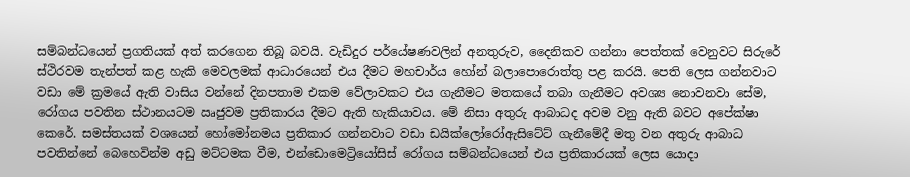සම්බන්ධයෙන් ප්‍රගතියක් අත් කරගෙන තිබූ බවයි. වැඩිදුර පර්යේෂණවලින් අනතුරුව, දෛනිකව ගන්නා පෙත්තක් වෙනුවට සිරුරේ ස්ථිරවම තැන්පත් කළ හැකි මෙවලමක් ආධාරයෙන් එය දීමට මහචාර්ය හෝන් බලාපොරොත්තු පළ කරයි. පෙති ලෙස ගන්නවාට වඩා මේ ක්‍රමයේ ඇති වාසිය වන්නේ දිනපතාම එකම වේලාවකට එය ගැනීමට මතකයේ තබා ගැනීමට අවශ්‍ය නොවනවා සේම, රෝගය පවතින ස්ථානයටම ඍජුවම ප්‍රතිකාරය දීමට ඇති හැකියාවය. මේ නිසා අතුරු ආබාධද අවම වනු ඇති බවට අපේක්ෂා කෙරේ. සමස්තයක් වශයෙන් හෝමෝනමය ප්‍රතිකාර ගන්නවාට වඩා ඩයික්ලෝරෝඇසිටේට් ගැනීමේදී මතු වන අතුරු ආබාධ පවතින්නේ බෙහෙවින්ම අඩු මට්ටමක වීම, එන්ඩොමෙට්‍රියෝසිස් රෝගය සම්බන්ධයෙන් එය ප්‍රතිකාරයක් ලෙස යොදා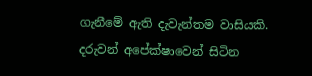ගැනීමේ ඇති දැවැන්තම වාසියකි. දරුවන් අපේක්ෂාවෙන් සිටින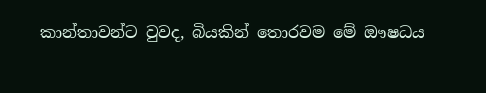කාන්තාවන්ට වුවද, බියකින් තොරවම මේ ඖෂධය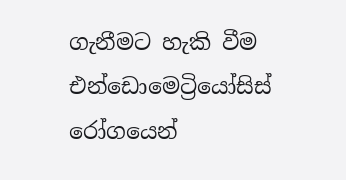ගැනීමට හැකි වීම එන්ඩොමෙට්‍රියෝසිස් රෝගයෙන්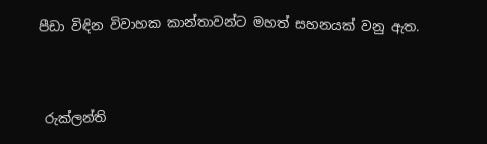පීඩා විඳින විවාහක කාන්තාවන්ට මහත් සහනයක් වනු ඇත.



 රුක්ලන්ති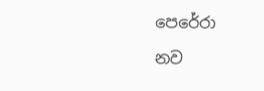පෙරේරා

නව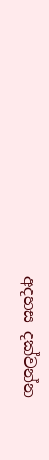අදහස දක්වන්න